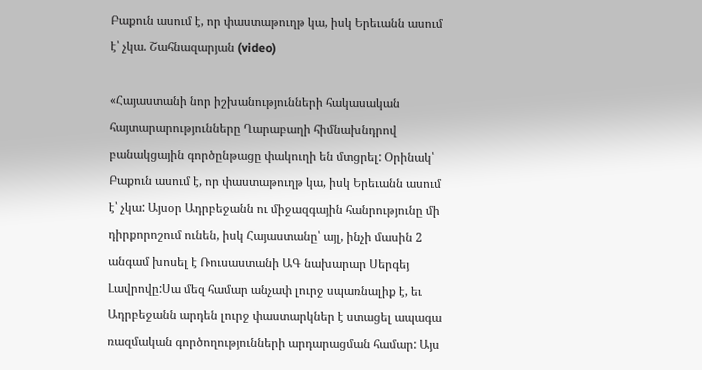Բաքուն ասում է, որ փաստաթուղթ կա, իսկ Երեւանն ասում է՝ չկա. Շահնազարյան (video)

«Հայաստանի նոր իշխանությունների հակասական հայտարարությունները Ղարաբաղի հիմնախնդրով բանակցային գործընթացը փակուղի են մտցրել: Օրինակ՝ Բաքուն ասում է, որ փաստաթուղթ կա, իսկ Երեւանն ասում է՝ չկա: Այսօր Ադրբեջանն ու միջազգային հանրությունը մի դիրքորոշում ունեն, իսկ Հայաստանը՝ այլ, ինչի մասին 2 անգամ խոսել է Ռուսաստանի ԱԳ նախարար Սերգեյ Լավրովը:Սա մեզ համար անչափ լուրջ սպառնալիք է, եւ Ադրբեջանն արդեն լուրջ փաստարկներ է ստացել ապագա ռազմական գործողությունների արդարացման համար: Այս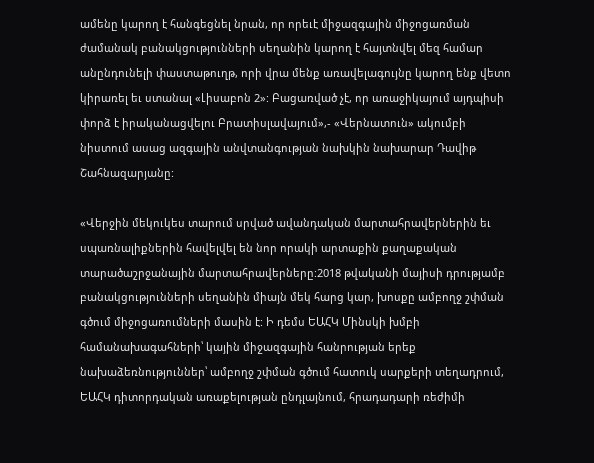ամենը կարող է հանգեցնել նրան, որ որեւէ միջազգային միջոցառման ժամանակ բանակցությունների սեղանին կարող է հայտնվել մեզ համար անընդունելի փաստաթուղթ, որի վրա մենք առավելագույնը կարող ենք վետո կիրառել եւ ստանալ «Լիսաբոն 2»: Բացառված չէ, որ առաջիկայում այդպիսի փորձ է իրականացվելու Բրատիսլավայում»,- «Վերնատուն» ակումբի նիստում ասաց ազգային անվտանգության նախկին նախարար Դավիթ Շահնազարյանը:

«Վերջին մեկուկես տարում սրված ավանդական մարտահրավերներին եւ սպառնալիքներին հավելվել են նոր որակի արտաքին քաղաքական տարածաշրջանային մարտահրավերները:2018 թվականի մայիսի դրությամբ բանակցությունների սեղանին միայն մեկ հարց կար, խոսքը ամբողջ շփման գծում միջոցառումների մասին է: Ի դեմս ԵԱՀԿ Մինսկի խմբի համանախագահների՝ կային միջազգային հանրության երեք նախաձեռնություններ՝ ամբողջ շփման գծում հատուկ սարքերի տեղադրում, ԵԱՀԿ դիտորդական առաքելության ընդլայնում, հրադադարի ռեժիմի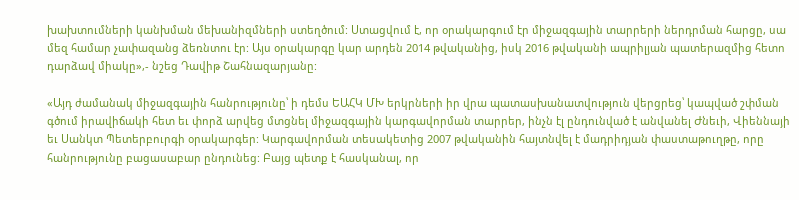խախտումների կանխման մեխանիզմների ստեղծում: Ստացվում է, որ օրակարգում էր միջազգային տարրերի ներդրման հարցը, սա մեզ համար չափազանց ձեռնտու էր: Այս օրակարգը կար արդեն 2014 թվականից, իսկ 2016 թվականի ապրիլյան պատերազմից հետո դարձավ միակը»,- նշեց Դավիթ Շահնազարյանը:

«Այդ ժամանակ միջազգային հանրությունը՝ ի դեմս ԵԱՀԿ ՄԽ երկրների իր վրա պատասխանատվություն վերցրեց՝ կապված շփման գծում իրավիճակի հետ եւ փորձ արվեց մտցնել միջազգային կարգավորման տարրեր, ինչն էլ ընդունված է անվանել Ժնեւի, Վիեննայի եւ Սանկտ Պետերբուրգի օրակարգեր: Կարգավորման տեսակետից 2007 թվականին հայտնվել է մադրիդյան փաստաթուղթը, որը հանրությունը բացասաբար ընդունեց: Բայց պետք է հասկանալ, որ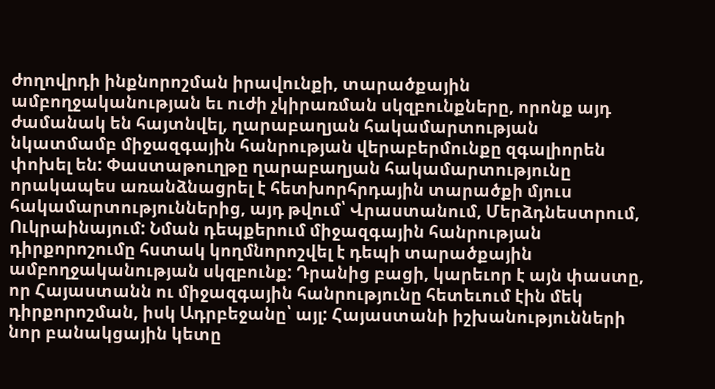ժողովրդի ինքնորոշման իրավունքի, տարածքային ամբողջականության եւ ուժի չկիրառման սկզբունքները, որոնք այդ ժամանակ են հայտնվել, ղարաբաղյան հակամարտության նկատմամբ միջազգային հանրության վերաբերմունքը զգալիորեն փոխել են: Փաստաթուղթը ղարաբաղյան հակամարտությունը որակապես առանձնացրել է հետխորհրդային տարածքի մյուս հակամարտություններից, այդ թվում՝ Վրաստանում, Մերձդնեստրում, Ուկրաինայում: Նման դեպքերում միջազգային հանրության դիրքորոշումը հստակ կողմնորոշվել է դեպի տարածքային ամբողջականության սկզբունք: Դրանից բացի, կարեւոր է այն փաստը, որ Հայաստանն ու միջազգային հանրությունը հետեւում էին մեկ դիրքորոշման, իսկ Ադրբեջանը՝ այլ: Հայաստանի իշխանությունների նոր բանակցային կետը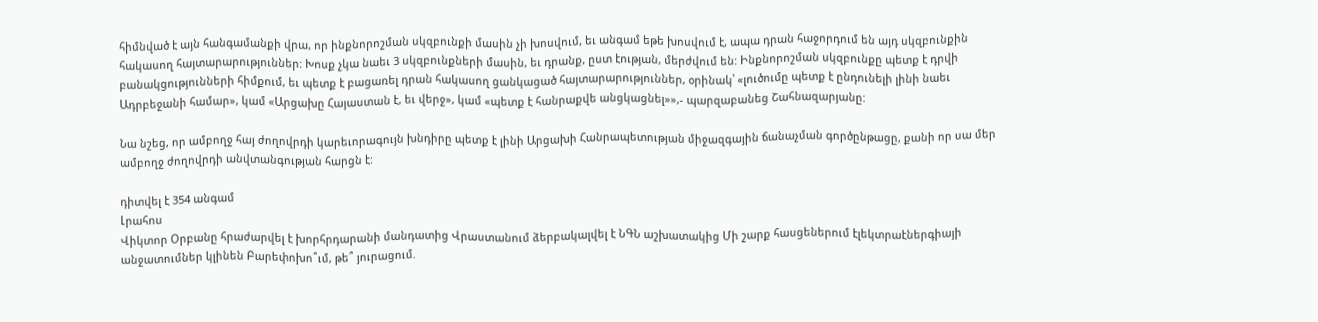հիմնված է այն հանգամանքի վրա, որ ինքնորոշման սկզբունքի մասին չի խոսվում, եւ անգամ եթե խոսվում է, ապա դրան հաջորդում են այդ սկզբունքին հակասող հայտարարություններ: Խոսք չկա նաեւ 3 սկզբունքների մասին, եւ դրանք, ըստ էության, մերժվում են: Ինքնորոշման սկզբունքը պետք է դրվի բանակցությունների հիմքում, եւ պետք է բացառել դրան հակասող ցանկացած հայտարարություններ, օրինակ՝ «լուծումը պետք է ընդունելի լինի նաեւ Ադրբեջանի համար», կամ «Արցախը Հայաստան է, եւ վերջ», կամ «պետք է հանրաքվե անցկացնել»»,- պարզաբանեց Շահնազարյանը:

Նա նշեց, որ ամբողջ հայ ժողովրդի կարեւորագույն խնդիրը պետք է լինի Արցախի Հանրապետության միջազգային ճանաչման գործընթացը, քանի որ սա մեր ամբողջ ժողովրդի անվտանգության հարցն է:

դիտվել է 354 անգամ
Լրահոս
Վիկտոր Օրբանը հրաժարվել է խորհրդարանի մանդատից Վրաստանում ձերբակալվել է ՆԳՆ աշխատակից Մի շարք հասցեներում էլեկտրաէներգիայի անջատումներ կլինեն Բարեփոխո՞ւմ, թե՞ յուրացում.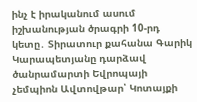ինչ է իրականում ասում իշխանության ծրագրի 10-րդ կետը․ Տիրատուր քահանա Գարիկ Կարապետյանը դարձավ ծանրամարտի Եվրոպայի չեմպիոն Ավտովթար՝ Կոտայքի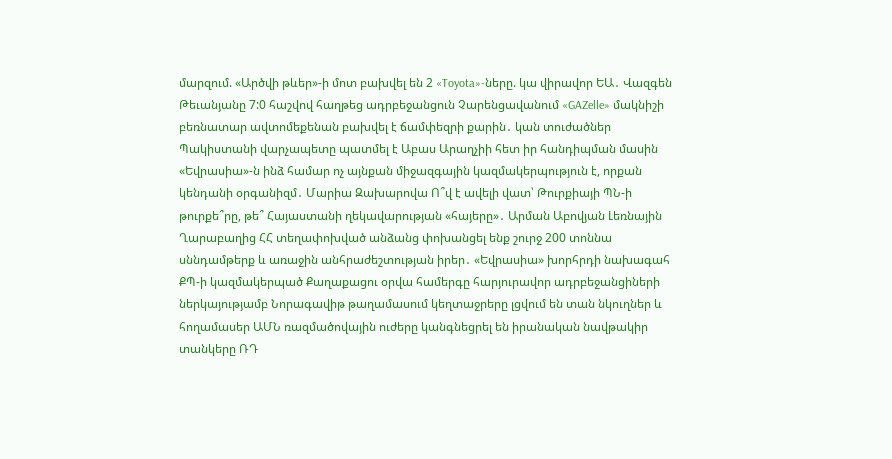մարզում. «Արծվի թևեր»-ի մոտ բախվել են 2 «Toyota»-ները. կա վիրավոր ԵԱ․ Վազգեն Թեւանյանը 7:0 հաշվով հաղթեց ադրբեջանցուն Չարենցավանում «GAZelle» մակնիշի բեռնատար ավտոմեքենան բախվել է ճամփեզրի քարին․ կան տուժածներ Պակիստանի վարչապետը պատմել է Աբաս Արաղչիի հետ իր հանդիպման մասին «Եվրասիա»-ն ինձ համար ոչ այնքան միջազգային կազմակերպություն է, որքան կենդանի օրգանիզմ․ Մարիա Զախարովա Ո՞վ է ավելի վատ՝ Թուրքիայի ՊՆ-ի թուրքե՞րը, թե՞ Հայաստանի ղեկավարության «հայերը»․ Արման Աբովյան Լեռնային Ղարաբաղից ՀՀ տեղափոխված անձանց փոխանցել ենք շուրջ 200 տոննա սննդամթերք և առաջին անհրաժեշտության իրեր․ «Եվրասիա» խորհրդի նախագահ ՔՊ-ի կազմակերպած Քաղաքացու օրվա համերգը հարյուրավոր ադրբեջանցիների ներկայությամբ Նորագավիթ թաղամասում կեղտաջրերը լցվում են տան նկուղներ և հողամասեր ԱՄՆ ռազմածովային ուժերը կանգնեցրել են իրանական նավթակիր տանկերը ՌԴ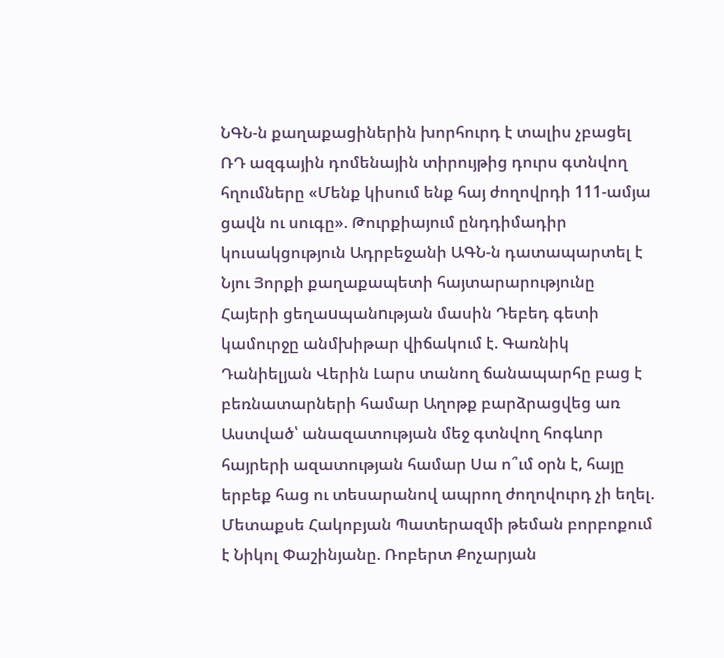ՆԳՆ-ն քաղաքացիներին խորհուրդ է տալիս չբացել ՌԴ ազգային դոմենային տիրույթից դուրս գտնվող հղումները «Մենք կիսում ենք հայ ժողովրդի 111-ամյա ցավն ու սուգը». Թուրքիայում ընդդիմադիր կուսակցություն Ադրբեջանի ԱԳՆ-ն դատապարտել է Նյու Յորքի քաղաքապետի հայտարարությունը Հայերի ցեղաuպանnւթյան մասին Դեբեդ գետի կամուրջը անմխիթար վիճակում է. Գառնիկ Դանիելյան Վերին Լարս տանող ճանապարհը բաց է բեռնատարների համար Աղոթք բարձրացվեց առ Աստված՝ անազատության մեջ գտնվող հոգևոր հայրերի ազատության համար Սա ո՞ւմ օրն է, հայը երբեք հաց ու տեսարանով ապրող ժողովուրդ չի եղել. Մետաքսե Հակոբյան Պատերազմի թեման բորբոքում է Նիկոլ Փաշինյանը. Ռոբերտ Քոչարյան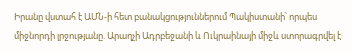Իրանը վստահ է ԱՄՆ-ի հետ բանակցություններում Պակիստանի՝ որպես միջնորդի լրջությանը. Արաղչի Ադրբեջանի և Ուկրաինայի միջև ստորագրվել է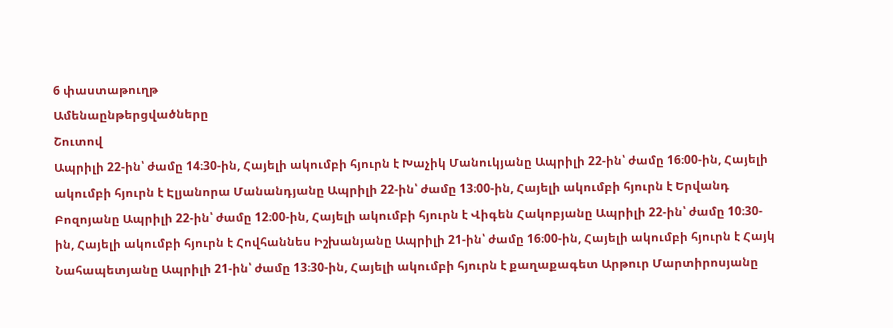6 փաստաթուղթ
Ամենաընթերցվածները
Շուտով
Ապրիլի 22-ին՝ ժամը 14։30-ին, Հայելի ակումբի հյուրն է Խաչիկ Մանուկյանը Ապրիլի 22-ին՝ ժամը 16։00-ին, Հայելի ակումբի հյուրն է Էլյանորա Մանանդյանը Ապրիլի 22-ին՝ ժամը 13։00-ին, Հայելի ակումբի հյուրն է Երվանդ Բոզոյանը Ապրիլի 22-ին՝ ժամը 12։00-ին, Հայելի ակումբի հյուրն է Վիգեն Հակոբյանը Ապրիլի 22-ին՝ ժամը 10։30-ին, Հայելի ակումբի հյուրն է Հովհաննես Իշխանյանը Ապրիլի 21-ին՝ ժամը 16։00-ին, Հայելի ակումբի հյուրն է Հայկ Նահապետյանը Ապրիլի 21-ին՝ ժամը 13։30-ին, Հայելի ակումբի հյուրն է քաղաքագետ Արթուր Մարտիրոսյանը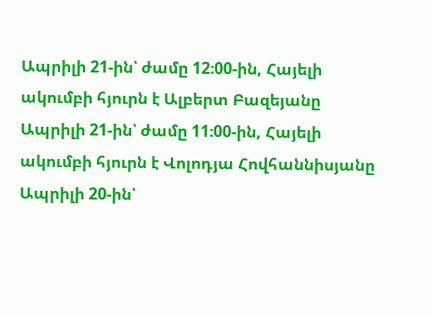Ապրիլի 21-ին՝ ժամը 12։00-ին, Հայելի ակումբի հյուրն է Ալբերտ Բազեյանը Ապրիլի 21-ին՝ ժամը 11։00-ին, Հայելի ակումբի հյուրն է Վոլոդյա Հովհաննիսյանը Ապրիլի 20-ին՝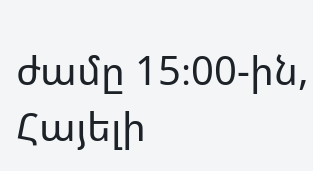ժամը 15։00-ին, Հայելի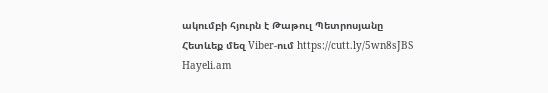ակումբի հյուրն է Թաթուլ Պետրոսյանը
Հետևեք մեզ Viber-ում https://cutt.ly/5wn8sJBS
Hayeli.am